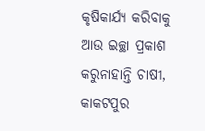କୃଷିକାର୍ଯ୍ୟ କରିବାକୁ ଆଉ ଇଚ୍ଛା ପ୍ରକାଶ କରୁନାହାନ୍ତି ଚାଷୀ,
କାକଟପୁର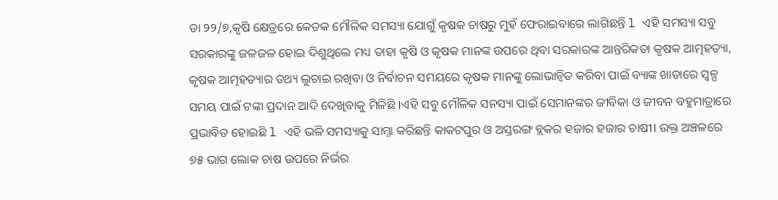ତା ୨୨/୭,କୃଷି କ୍ଷେତ୍ରରେ କେତକ ମୌଳିକ ସମସ୍ୟା ଯୋଗୁଁ କୃଷକ ଚାଷରୁ ମୁହଁ ଫେରାଇବାରେ ଲାଗିଛନ୍ତି l ଏହି ସମସ୍ୟା ସବୁ ସରକାରଙ୍କୁ ଜଳଜଳ ହୋଇ ଦିଶୁଥିଲେ ମଧ୍ୟ ତାହା କୃଷି ଓ କୃଷକ ମାନଙ୍କ ଉପରେ ଥିବା ସରକାରଙ୍କ ଆନ୍ତରିକତା କୃଷକ ଆତ୍ମହତ୍ୟା, କୃଷକ ଆତ୍ମହତ୍ୟାର ତଥ୍ୟ ଲୁଚାଇ ରଖିବା ଓ ନିର୍ବାଚନ ସମୟରେ କୃଷକ ମାନଙ୍କୁ ଲୋଭାନ୍ୱିତ କରିବା ପାଇଁ ବ୍ୟାଙ୍କ ଖାତାରେ ସ୍ୱଳ୍ପ ସମୟ ପାଇଁ ଟଙ୍କା ପ୍ରଦାନ ଆଦି ଦେଖିବାକୁ ମିଳିଛି ।ଏହି ସବୁ ମୌଳିକ ସନସ୍ୟା ପାଇଁ ସେମାନଙ୍କର ଜୀବିକା ଓ ଜୀବନ ବହୁମାତ୍ରାରେ ପ୍ରଭାବିତ ହୋଇଛି l ଏହି ଭଳି ସମସ୍ୟାକୁ ସାମ୍ନା କରିଛନ୍ତି କାକଟପୁର ଓ ଅସ୍ତରଙ୍ଗ ବ୍ଲକର ହଜାର ହଜାର ଚାଷୀ। ଉକ୍ତ ଅଞ୍ଚଳରେ ୭୫ ଭାଗ ଲୋକ ଚାଷ ଉପରେ ନିର୍ଭର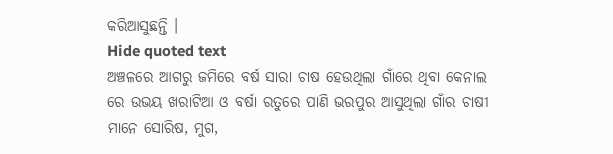କରିଆସୁଛନ୍ତି ।
Hide quoted text
ଅଞ୍ଚଳରେ ଆଗରୁ ଜମିରେ ବର୍ଷ ସାରା ଚାଷ ହେଉଥିଲା ଗାଁରେ ଥିବା କେନାଲ ରେ ଉଭୟ ଖରାଟିଆ ଓ ବର୍ଷା ରତୁରେ ପାଣି ଭରପୁର ଆସୁଥିଲା ଗାଁର ଚାଷୀ ମାନେ ସୋରିଷ, ମୁଗ,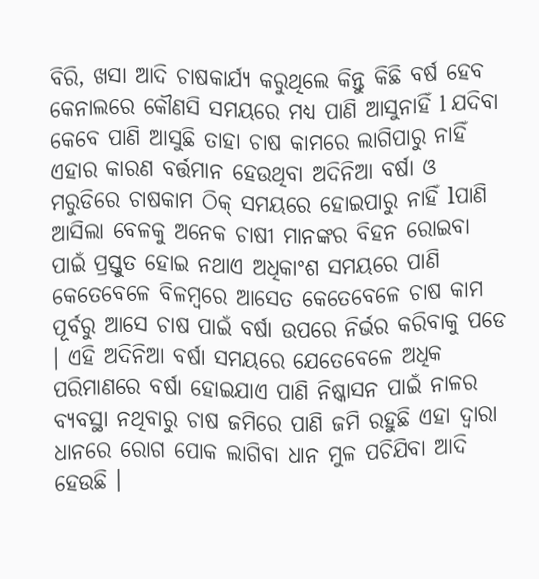ବିରି, ଖସା ଆଦି ଚାଷକାର୍ଯ୍ୟ କରୁଥିଲେ କିନ୍ତୁ କିଛି ବର୍ଷ ହେବ କେନାଲରେ କୌଣସି ସମୟରେ ମଧ୍ୟ ପାଣି ଆସୁନାହିଁ l ଯଦିବା କେବେ ପାଣି ଆସୁଛି ତାହା ଚାଷ କାମରେ ଲାଗିପାରୁ ନାହିଁ ଏହାର କାରଣ ବର୍ତ୍ତମାନ ହେଉଥିବା ଅଦିନିଆ ବର୍ଷା ଓ ମରୁଡିରେ ଚାଷକାମ ଠିକ୍ ସମୟରେ ହୋଇପାରୁ ନାହିଁ lପାଣି ଆସିଲା ବେଳକୁ ଅନେକ ଚାଷୀ ମାନଙ୍କର ବିହନ ରୋଇବା ପାଇଁ ପ୍ରସ୍ତୁତ ହୋଇ ନଥାଏ ଅଧିକାଂଶ ସମୟରେ ପାଣି କେତେବେଳେ ବିଳମ୍ବରେ ଆସେତ କେତେବେଳେ ଚାଷ କାମ ପୂର୍ବରୁ ଆସେ ଚାଷ ପାଇଁ ବର୍ଷା ଉପରେ ନିର୍ଭର କରିବାକୁ ପଡେ । ଏହି ଅଦିନିଆ ବର୍ଷା ସମୟରେ ଯେତେବେଳେ ଅଧିକ ପରିମାଣରେ ବର୍ଷା ହୋଇଯାଏ ପାଣି ନିଷ୍କାସନ ପାଇଁ ନାଳର ବ୍ୟବସ୍ଥା ନଥିବାରୁ ଚାଷ ଜମିରେ ପାଣି ଜମି ରହୁଛି ଏହା ଦ୍ୱାରା ଧାନରେ ରୋଗ ପୋକ ଲାଗିବା ଧାନ ମୁଳ ପଚିଯିବା ଆଦି ହେଉଛି ।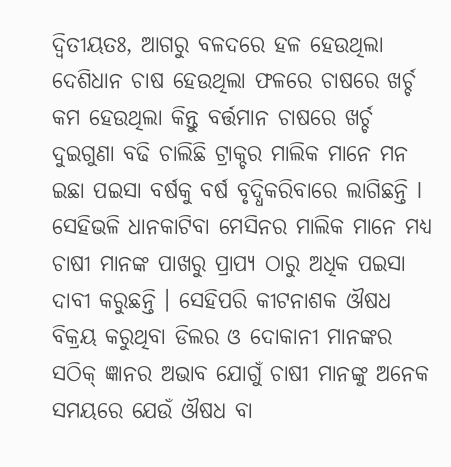ଦ୍ୱିତୀୟତଃ, ଆଗରୁ ବଳଦରେ ହଳ ହେଉଥିଲା ଦେଶିଧାନ ଚାଷ ହେଉଥିଲା ଫଳରେ ଚାଷରେ ଖର୍ଚ୍ଚ କମ ହେଉଥିଲା କିନ୍ତୁ ବର୍ତ୍ତମାନ ଚାଷରେ ଖର୍ଚ୍ଚ ଦୁଇଗୁଣା ବଢି ଚାଲିଛି ଟ୍ରାକ୍ଚର ମାଲିକ ମାନେ ମନ ଇଛା ପଇସା ବର୍ଷକୁ ବର୍ଷ ବୃଦ୍ଧିକରିବାରେ ଲାଗିଛନ୍ତି l ସେହିଭଳି ଧାନକାଟିବା ମେସିନର ମାଲିକ ମାନେ ମଧ୍ୟ ଚାଷୀ ମାନଙ୍କ ପାଖରୁ ପ୍ରାପ୍ୟ ଠାରୁ ଅଧିକ ପଇସା ଦାବୀ କରୁଛନ୍ତି । ସେହିପରି କୀଟନାଶକ ଔଷଧ ବିକ୍ରୟ କରୁଥିବା ଡିଲର ଓ ଦୋକାନୀ ମାନଙ୍କର ସଠିକ୍ ଜ୍ଞାନର ଅଭାବ ଯୋଗୁଁ ଚାଷୀ ମାନଙ୍କୁ ଅନେକ ସମୟରେ ଯେଉଁ ଔଷଧ ବା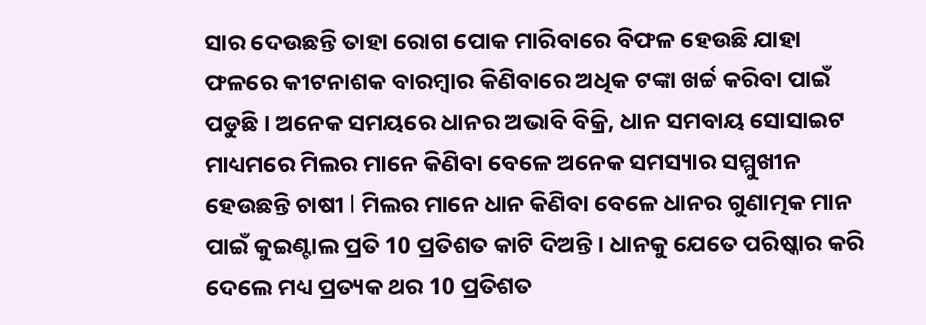ସାର ଦେଉଛନ୍ତି ତାହା ରୋଗ ପୋକ ମାରିବାରେ ବିଫଳ ହେଉଛି ଯାହା ଫଳରେ କୀଟନାଶକ ବାରମ୍ବାର କିଣିବାରେ ଅଧିକ ଟଙ୍କା ଖର୍ଚ୍ଚ କରିବା ପାଇଁ ପଡୁଛି । ଅନେକ ସମୟରେ ଧାନର ଅଭାବି ବିକ୍ରି, ଧାନ ସମବାୟ ସୋସାଇଟ ମାଧ୍ୟମରେ ମିଲର ମାନେ କିଣିବା ବେଳେ ଅନେକ ସମସ୍ୟାର ସମ୍ମୁଖୀନ ହେଉଛନ୍ତି ଚାଷୀ l ମିଲର ମାନେ ଧାନ କିଣିବା ବେଳେ ଧାନର ଗୁଣାତ୍ମକ ମାନ ପାଇଁ କୁଇଣ୍ଟାଲ ପ୍ରତି 10 ପ୍ରତିଶତ କାଟି ଦିଅନ୍ତି । ଧାନକୁ ଯେତେ ପରିଷ୍କାର କରି ଦେଲେ ମଧ୍ୟ ପ୍ରତ୍ୟକ ଥର 10 ପ୍ରତିଶତ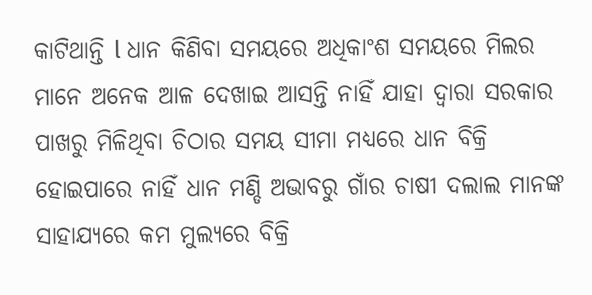କାଟିଥାନ୍ତି l ଧାନ କିଣିବା ସମୟରେ ଅଧିକାଂଶ ସମୟରେ ମିଲର ମାନେ ଅନେକ ଆଳ ଦେଖାଇ ଆସନ୍ତି ନାହିଁ ଯାହା ଦ୍ୱାରା ସରକାର ପାଖରୁ ମିଳିଥିବା ଚିଠାର ସମୟ ସୀମା ମଧ୍ୟରେ ଧାନ ବିକ୍ରି ହୋଇପାରେ ନାହିଁ ଧାନ ମଣ୍ଡି ଅଭାବରୁ ଗାଁର ଚାଷୀ ଦଲାଲ ମାନଙ୍କ ସାହାଯ୍ୟରେ କମ ମୁଲ୍ୟରେ ବିକ୍ରି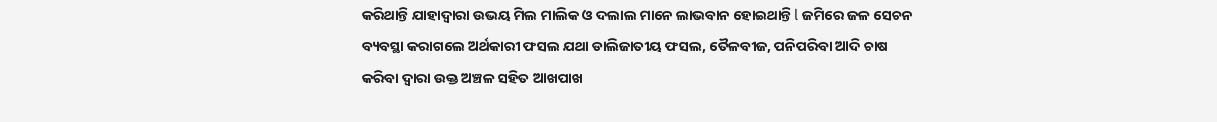କରିଥାନ୍ତି ଯାହାଦ୍ୱାରା ଉଭୟ ମିଲ ମାଲିକ ଓ ଦଲାଲ ମାନେ ଲାଭବାନ ହୋଇଥାନ୍ତି l ଜମିରେ ଜଳ ସେଚନ ବ୍ୟବସ୍ଥା କରାଗଲେ ଅର୍ଥକାରୀ ଫସଲ ଯଥା ଡାଲିଜାତୀୟ ଫସଲ, ତୈଳବୀଜ, ପନିପରିବା ଆଦି ଚାଷ କରିବା ଦ୍ୱାରା ଉକ୍ତ ଅଞ୍ଚଳ ସହିତ ଆଖପାଖ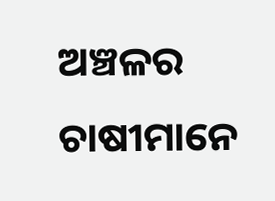ଅଞ୍ଚଳର ଚାଷୀମାନେ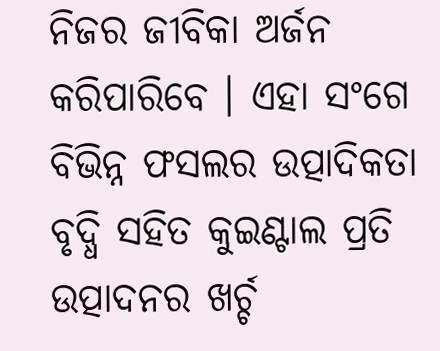ନିଜର ଜୀବିକା ଅର୍ଜନ କରିପାରିବେ । ଏହା ସଂଗେ ବିଭିନ୍ନ ଫସଲର ଉତ୍ପାଦିକତା ବୃଦ୍ଧି ସହିତ କୁଇଣ୍ଟାଲ ପ୍ରତି ଉତ୍ପାଦନର ଖର୍ଚ୍ଚ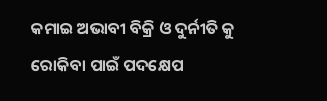କମାଇ ଅଭାବୀ ବିକ୍ରି ଓ ଦୁର୍ନୀତି କୁ ରୋକିବା ପାଇଁ ପଦକ୍ଷେପ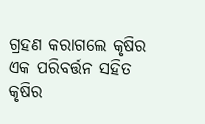ଗ୍ରହଣ କରାଗଲେ କୃଷିର ଏକ ପରିବର୍ତ୍ତନ ସହିତ କୃଷିର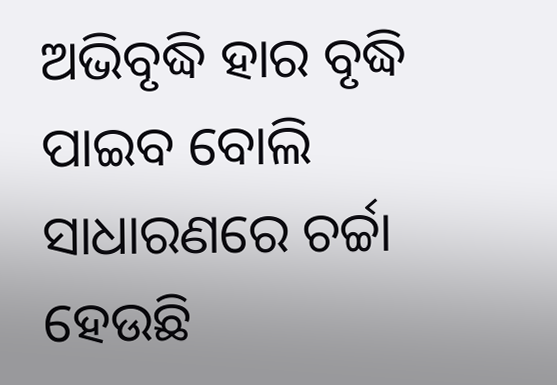ଅଭିବୃଦ୍ଧି ହାର ବୃଦ୍ଧି ପାଇବ ବୋଲି ସାଧାରଣରେ ଚର୍ଚ୍ଚା ହେଉଛି